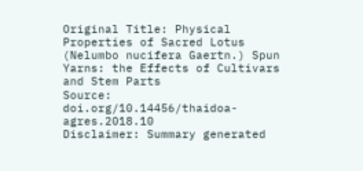Original Title: Physical Properties of Sacred Lotus (Nelumbo nucifera Gaertn.) Spun Yarns: the Effects of Cultivars and Stem Parts
Source: doi.org/10.14456/thaidoa-agres.2018.10
Disclaimer: Summary generated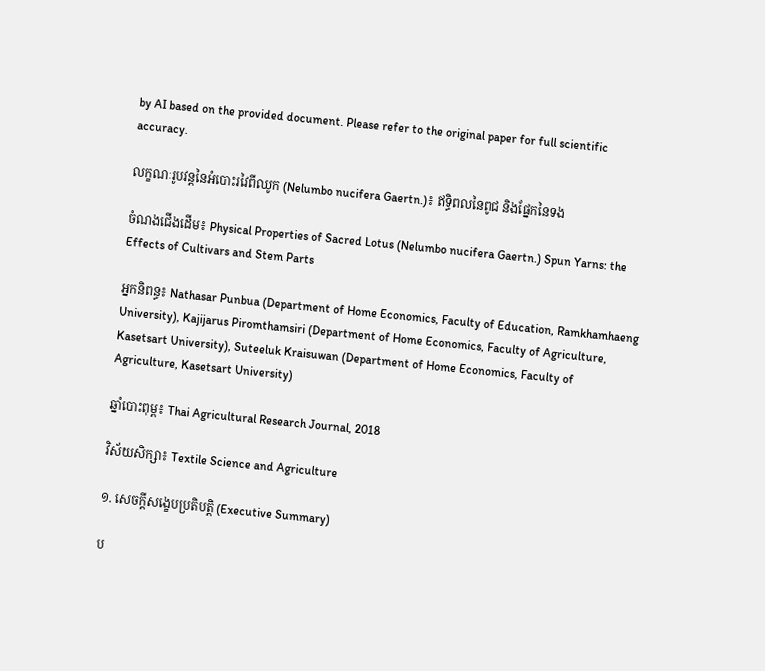by AI based on the provided document. Please refer to the original paper for full scientific accuracy.

លក្ខណៈរូបវន្តនៃអំបោះរវៃពីឈូក (Nelumbo nucifera Gaertn.)៖ ឥទ្ធិពលនៃពូជ និងផ្នែកនៃទង

ចំណងជើងដើម៖ Physical Properties of Sacred Lotus (Nelumbo nucifera Gaertn.) Spun Yarns: the Effects of Cultivars and Stem Parts

អ្នកនិពន្ធ៖ Nathasar Punbua (Department of Home Economics, Faculty of Education, Ramkhamhaeng University), Kajijarus Piromthamsiri (Department of Home Economics, Faculty of Agriculture, Kasetsart University), Suteeluk Kraisuwan (Department of Home Economics, Faculty of Agriculture, Kasetsart University)

ឆ្នាំបោះពុម្ព៖ Thai Agricultural Research Journal, 2018

វិស័យសិក្សា៖ Textile Science and Agriculture

១. សេចក្តីសង្ខេបប្រតិបត្តិ (Executive Summary)

ប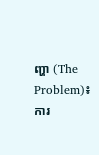ញ្ហា (The Problem)៖ ការ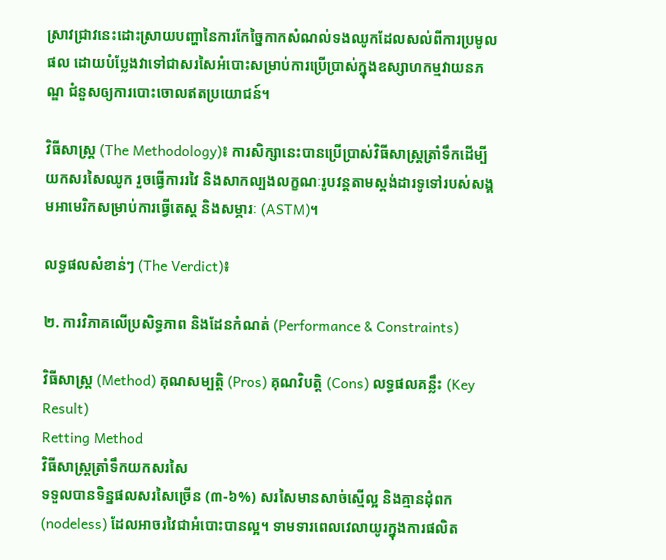ស្រាវជ្រាវនេះដោះស្រាយបញ្ហានៃការកែច្នៃកាកសំណល់ទងឈូកដែលសល់ពីការប្រមូលផល ដោយបំប្លែងវាទៅជាសរសៃអំបោះសម្រាប់ការប្រើប្រាស់ក្នុងឧស្សាហកម្មវាយនភណ្ឌ ជំនួសឲ្យការបោះចោលឥតប្រយោជន៍។

វិធីសាស្ត្រ (The Methodology)៖ ការសិក្សានេះបានប្រើប្រាស់វិធីសាស្ត្រត្រាំទឹកដើម្បីយកសរសៃឈូក រួចធ្វើការរវៃ និងសាកល្បងលក្ខណៈរូបវន្តតាមស្តង់ដារទូទៅរបស់សង្គមអាមេរិកសម្រាប់ការធ្វើតេស្ត និងសម្ភារៈ (ASTM)។

លទ្ធផលសំខាន់ៗ (The Verdict)៖

២. ការវិភាគលើប្រសិទ្ធភាព និងដែនកំណត់ (Performance & Constraints)

វិធីសាស្ត្រ (Method) គុណសម្បត្តិ (Pros) គុណវិបត្តិ (Cons) លទ្ធផលគន្លឹះ (Key Result)
Retting Method
វិធីសាស្ត្រត្រាំទឹកយកសរសៃ
ទទួលបានទិន្នផលសរសៃច្រើន (៣-៦%) សរសៃមានសាច់ស្មើល្អ និងគ្មានដុំពក (nodeless) ដែលអាចរវៃជាអំបោះបានល្អ។ ទាមទារពេលវេលាយូរក្នុងការផលិត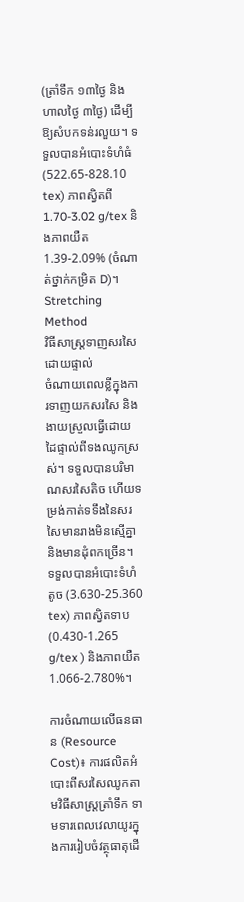(ត្រាំទឹក ១៣ថ្ងៃ និងហាលថ្ងៃ ៣ថ្ងៃ) ដើម្បីឱ្យសំបកទន់រលួយ។ ទទួលបានអំបោះទំហំធំ (522.65-828.10 tex) ភាពស្វិតពី 1.70-3.02 g/tex និងភាពយឺត 1.39-2.09% (ចំណាត់ថ្នាក់កម្រិត D)។
Stretching Method
វិធីសាស្ត្រទាញសរសៃដោយផ្ទាល់
ចំណាយពេលខ្លីក្នុងការទាញយកសរសៃ និងងាយស្រួលធ្វើដោយដៃផ្ទាល់ពីទងឈូកស្រស់។ ទទួលបានបរិមាណសរសៃតិច ហើយទម្រង់កាត់ទទឹងនៃសរសៃមានរាងមិនស្មើគ្នា និងមានដុំពកច្រើន។ ទទួលបានអំបោះទំហំតូច (3.630-25.360 tex) ភាពស្វិតទាប (0.430-1.265 g/tex ) និងភាពយឺត 1.066-2.780%។

ការចំណាយលើធនធាន (Resource Cost)៖ ការផលិតអំបោះពីសរសៃឈូកតាមវិធីសាស្ត្រត្រាំទឹក ទាមទារពេលវេលាយូរក្នុងការរៀបចំវត្ថុធាតុដើ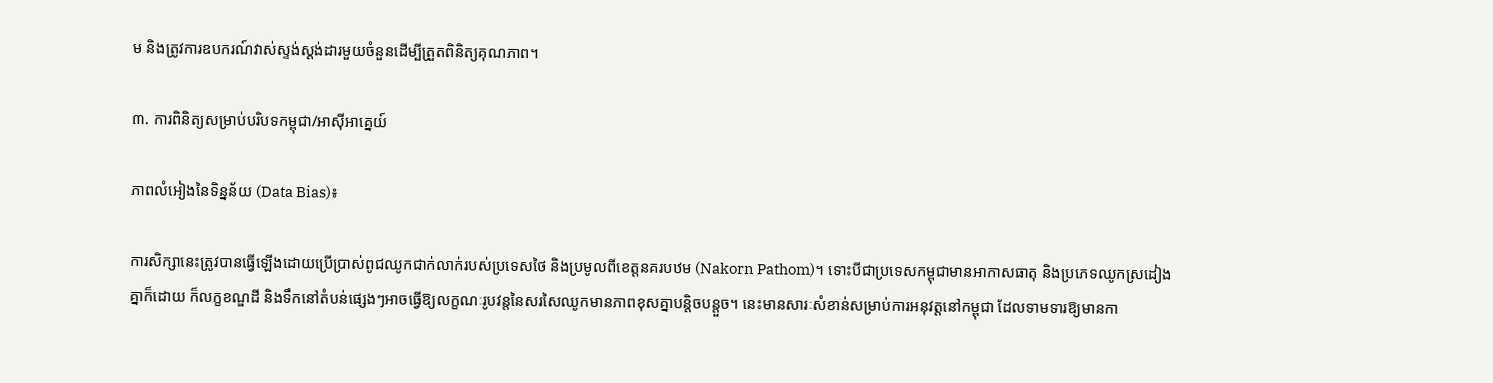ម និងត្រូវការឧបករណ៍វាស់ស្ទង់ស្តង់ដារមួយចំនួនដើម្បីត្រួតពិនិត្យគុណភាព។

៣. ការពិនិត្យសម្រាប់បរិបទកម្ពុជា/អាស៊ីអាគ្នេយ៍

ភាពលំអៀងនៃទិន្នន័យ (Data Bias)៖

ការសិក្សានេះត្រូវបានធ្វើឡើងដោយប្រើប្រាស់ពូជឈូកជាក់លាក់របស់ប្រទេសថៃ និងប្រមូលពីខេត្តនគរបឋម (Nakorn Pathom)។ ទោះបីជាប្រទេសកម្ពុជាមានអាកាសធាតុ និងប្រភេទឈូកស្រដៀងគ្នាក៏ដោយ ក៏លក្ខខណ្ឌដី និងទឹកនៅតំបន់ផ្សេងៗអាចធ្វើឱ្យលក្ខណៈរូបវន្តនៃសរសៃឈូកមានភាពខុសគ្នាបន្តិចបន្តួច។ នេះមានសារៈសំខាន់សម្រាប់ការអនុវត្តនៅកម្ពុជា ដែលទាមទារឱ្យមានកា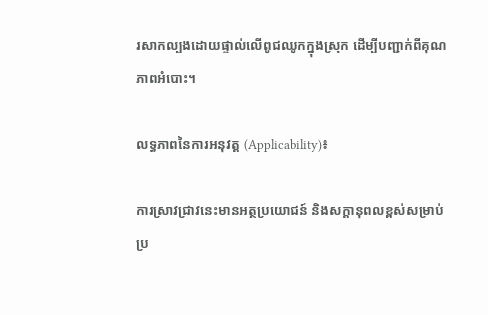រសាកល្បងដោយផ្ទាល់លើពូជឈូកក្នុងស្រុក ដើម្បីបញ្ជាក់ពីគុណភាពអំបោះ។

លទ្ធភាពនៃការអនុវត្ត (Applicability)៖

ការស្រាវជ្រាវនេះមានអត្ថប្រយោជន៍ និងសក្តានុពលខ្ពស់សម្រាប់ប្រ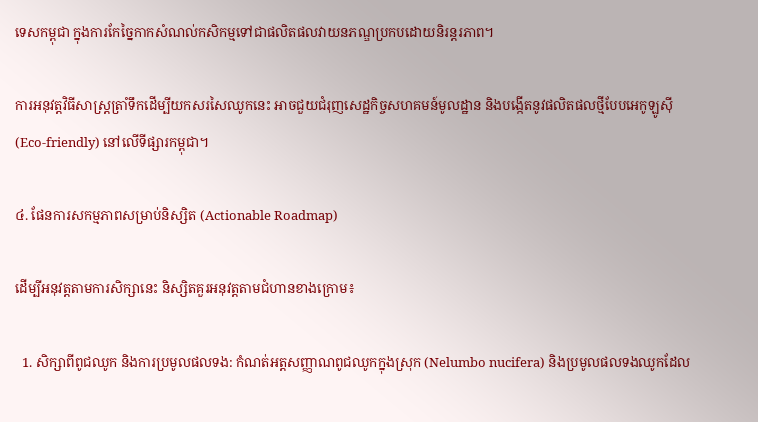ទេសកម្ពុជា ក្នុងការកែច្នៃកាកសំណល់កសិកម្មទៅជាផលិតផលវាយនភណ្ឌប្រកបដោយនិរន្តរភាព។

ការអនុវត្តវិធីសាស្ត្រត្រាំទឹកដើម្បីយកសរសៃឈូកនេះ អាចជួយជំរុញសេដ្ឋកិច្ចសហគមន៍មូលដ្ឋាន និងបង្កើតនូវផលិតផលថ្មីបែបអេកូឡូស៊ី (Eco-friendly) នៅលើទីផ្សារកម្ពុជា។

៤. ផែនការសកម្មភាពសម្រាប់និស្សិត (Actionable Roadmap)

ដើម្បីអនុវត្តតាមការសិក្សានេះ និស្សិតគួរអនុវត្តតាមជំហានខាងក្រោម៖

  1. សិក្សាពីពូជឈូក និងការប្រមូលផលទង: កំណត់អត្តសញ្ញាណពូជឈូកក្នុងស្រុក (Nelumbo nucifera) និងប្រមូលផលទងឈូកដែល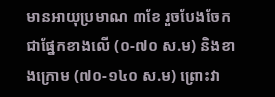មានអាយុប្រមាណ ៣ខែ រួចបែងចែកជាផ្នែកខាងលើ (០-៧០ ស.ម) និងខាងក្រោម (៧០-១៤០ ស.ម) ព្រោះវា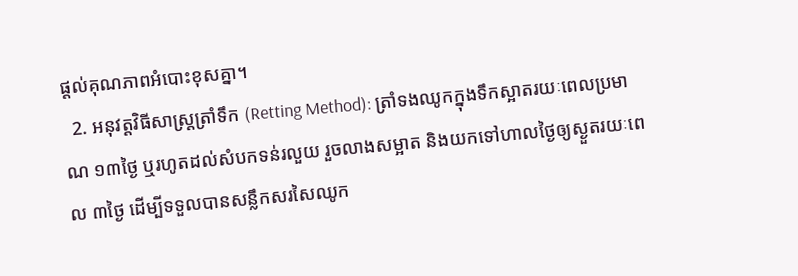ផ្តល់គុណភាពអំបោះខុសគ្នា។
  2. អនុវត្តវិធីសាស្ត្រត្រាំទឹក (Retting Method): ត្រាំទងឈូកក្នុងទឹកស្អាតរយៈពេលប្រមាណ ១៣ថ្ងៃ ឬរហូតដល់សំបកទន់រលួយ រួចលាងសម្អាត និងយកទៅហាលថ្ងៃឲ្យស្ងួតរយៈពេល ៣ថ្ងៃ ដើម្បីទទួលបានសន្លឹកសរសៃឈូក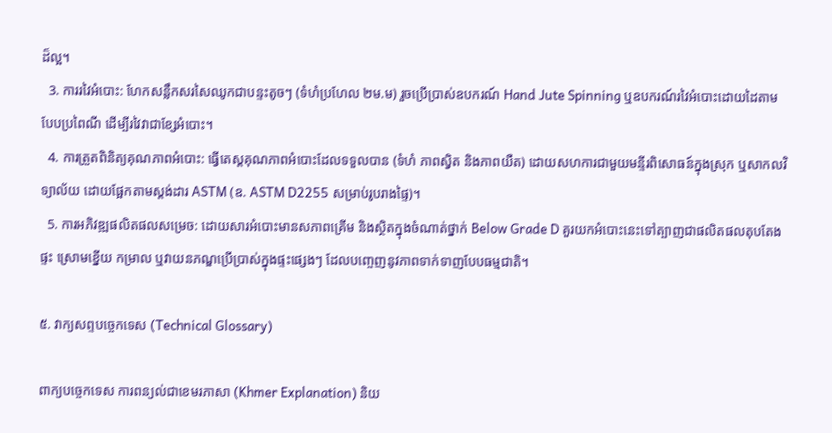ដ៏ល្អ។
  3. ការរវៃអំបោះ: ហែកសន្លឹកសរសៃឈូកជាបន្ទះតូចៗ (ទំហំប្រហែល ២ម.ម) រួចប្រើប្រាស់ឧបករណ៍ Hand Jute Spinning ឬឧបករណ៍រវៃអំបោះដោយដៃតាមបែបប្រពៃណី ដើម្បីរវៃវាជាខ្សែអំបោះ។
  4. ការត្រួតពិនិត្យគុណភាពអំបោះ: ធ្វើតេស្តគុណភាពអំបោះដែលទទួលបាន (ទំហំ ភាពស្វិត និងភាពយឺត) ដោយសហការជាមួយមន្ទីរពិសោធន៍ក្នុងស្រុក ឬសាកលវិទ្យាល័យ ដោយផ្អែកតាមស្តង់ដារ ASTM (ឧ. ASTM D2255 សម្រាប់រូបរាងផ្ទៃ)។
  5. ការអភិវឌ្ឍផលិតផលសម្រេច: ដោយសារអំបោះមានសភាពគ្រើម និងស្ថិតក្នុងចំណាត់ថ្នាក់ Below Grade D គួរយកអំបោះនេះទៅត្បាញជាផលិតផលតុបតែងផ្ទះ ស្រោមខ្នើយ កម្រាល ឬវាយនភណ្ឌប្រើប្រាស់ក្នុងផ្ទះផ្សេងៗ ដែលបញ្ចេញនូវភាពទាក់ទាញបែបធម្មជាតិ។

៥. វាក្យសព្ទបច្ចេកទេស (Technical Glossary)

ពាក្យបច្ចេកទេស ការពន្យល់ជាខេមរភាសា (Khmer Explanation) និយ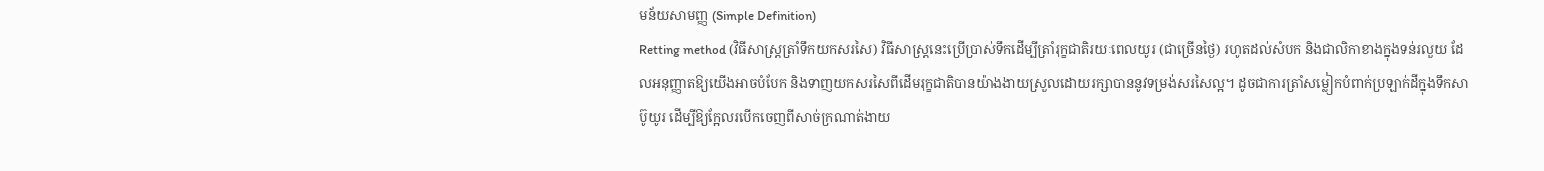មន័យសាមញ្ញ (Simple Definition)
Retting method (វិធីសាស្ត្រត្រាំទឹកយកសរសៃ) វិធីសាស្ត្រនេះប្រើប្រាស់ទឹកដើម្បីត្រាំរុក្ខជាតិរយៈពេលយូរ (ជាច្រើនថ្ងៃ) រហូតដល់សំបក និងជាលិកាខាងក្នុងទន់រលួយ ដែលអនុញ្ញាតឱ្យយើងអាចបំបែក និងទាញយកសរសៃពីដើមរុក្ខជាតិបានយ៉ាងងាយស្រួលដោយរក្សាបាននូវទម្រង់សរសៃល្អ។ ដូចជាការត្រាំសម្លៀកបំពាក់ប្រឡាក់ដីក្នុងទឹកសាប៊ូយូរ ដើម្បីឱ្យក្អែលរបើកចេញពីសាច់ក្រណាត់ងាយ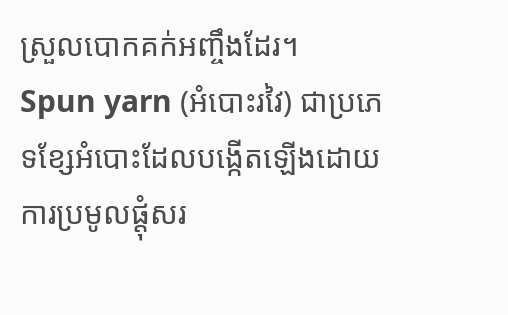ស្រួលបោកគក់អញ្ចឹងដែរ។
Spun yarn (អំបោះរវៃ) ជាប្រភេទខ្សែអំបោះដែលបង្កើតឡើងដោយការប្រមូលផ្តុំសរ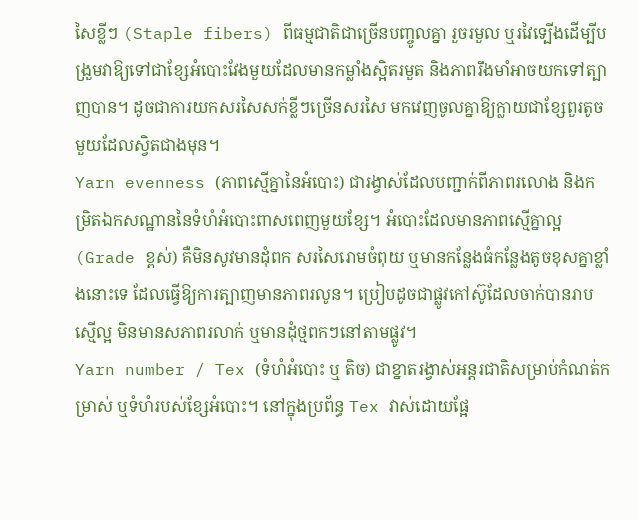សៃខ្លីៗ (Staple fibers) ពីធម្មជាតិជាច្រើនបញ្ចូលគ្នា រួចរមួល ឬរវៃទ្បើងដើម្បីបង្រួមវាឱ្យទៅជាខ្សែអំបោះវែងមួយដែលមានកម្លាំងស្អិតរមួត និងភាពរឹងមាំអាចយកទៅត្បាញបាន។ ដូចជាការយកសរសៃសក់ខ្លីៗច្រើនសរសៃ មកវេញចូលគ្នាឱ្យក្លាយជាខ្សែពួរតូចមួយដែលស្វិតជាងមុន។
Yarn evenness (ភាពស្មើគ្នានៃអំបោះ) ជារង្វាស់ដែលបញ្ជាក់ពីភាពរលោង និងកម្រិតឯកសណ្ឋាននៃទំហំអំបោះពាសពេញមួយខ្សែ។ អំបោះដែលមានភាពស្មើគ្នាល្អ (Grade ខ្ពស់) គឺមិនសូវមានដុំពក សរសៃរោមចំពុយ ឬមានកន្លែងធំកន្លែងតូចខុសគ្នាខ្លាំងនោះទេ ដែលធ្វើឱ្យការត្បាញមានភាពរលូន។ ប្រៀបដូចជាផ្លូវកៅស៊ូដែលចាក់បានរាបស្មើល្អ មិនមានសភាពរលាក់ ឬមានដុំថ្មពកៗនៅតាមផ្លូវ។
Yarn number / Tex (ទំហំអំបោះ ឬ តិច) ជាខ្នាតរង្វាស់អន្តរជាតិសម្រាប់កំណត់កម្រាស់ ឬទំហំរបស់ខ្សែអំបោះ។ នៅក្នុងប្រព័ន្ធ Tex វាស់ដោយផ្អែ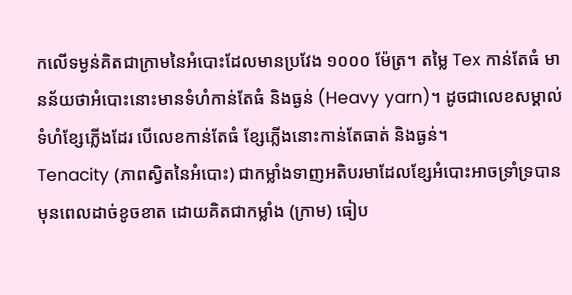កលើទម្ងន់គិតជាក្រាមនៃអំបោះដែលមានប្រវែង ១០០០ ម៉ែត្រ។ តម្លៃ Tex កាន់តែធំ មានន័យថាអំបោះនោះមានទំហំកាន់តែធំ និងធ្ងន់ (Heavy yarn)។ ដូចជាលេខសម្គាល់ទំហំខ្សែភ្លើងដែរ បើលេខកាន់តែធំ ខ្សែភ្លើងនោះកាន់តែធាត់ និងធ្ងន់។
Tenacity (ភាពស្វិតនៃអំបោះ) ជាកម្លាំងទាញអតិបរមាដែលខ្សែអំបោះអាចទ្រាំទ្របានមុនពេលដាច់ខូចខាត ដោយគិតជាកម្លាំង (ក្រាម) ធៀប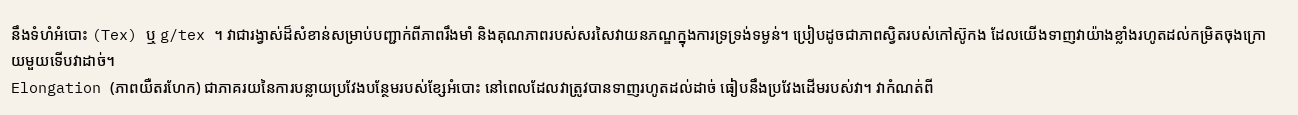នឹងទំហំអំបោះ (Tex) ឬ g/tex ។ វាជារង្វាស់ដ៏សំខាន់សម្រាប់បញ្ជាក់ពីភាពរឹងមាំ និងគុណភាពរបស់សរសៃវាយនភណ្ឌក្នុងការទ្រទ្រង់ទម្ងន់។ ប្រៀបដូចជាភាពស្វិតរបស់កៅស៊ូកង ដែលយើងទាញវាយ៉ាងខ្លាំងរហូតដល់កម្រិតចុងក្រោយមួយទើបវាដាច់។
Elongation (ភាពយឺតរហែក) ជាភាគរយនៃការបន្លាយប្រវែងបន្ថែមរបស់ខ្សែអំបោះ នៅពេលដែលវាត្រូវបានទាញរហូតដល់ដាច់ ធៀបនឹងប្រវែងដើមរបស់វា។ វាកំណត់ពី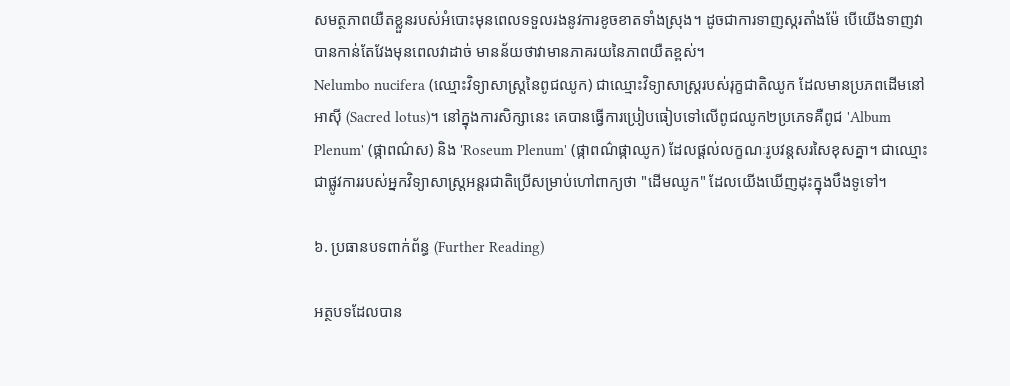សមត្ថភាពយឺតខ្លួនរបស់អំបោះមុនពេលទទួលរងនូវការខូចខាតទាំងស្រុង។ ដូចជាការទាញស្ករតាំងម៉ែ បើយើងទាញវាបានកាន់តែវែងមុនពេលវាដាច់ មានន័យថាវាមានភាគរយនៃភាពយឺតខ្ពស់។
Nelumbo nucifera (ឈ្មោះវិទ្យាសាស្ត្រនៃពូជឈូក) ជាឈ្មោះវិទ្យាសាស្ត្ររបស់រុក្ខជាតិឈូក ដែលមានប្រភពដើមនៅអាស៊ី (Sacred lotus)។ នៅក្នុងការសិក្សានេះ គេបានធ្វើការប្រៀបធៀបទៅលើពូជឈូក២ប្រភេទគឺពូជ 'Album Plenum' (ផ្កាពណ៌ស) និង 'Roseum Plenum' (ផ្កាពណ៌ផ្កាឈូក) ដែលផ្តល់លក្ខណៈរូបវន្តសរសៃខុសគ្នា។ ជាឈ្មោះជាផ្លូវការរបស់អ្នកវិទ្យាសាស្ត្រអន្តរជាតិប្រើសម្រាប់ហៅពាក្យថា "ដើមឈូក" ដែលយើងឃើញដុះក្នុងបឹងទូទៅ។

៦. ប្រធានបទពាក់ព័ន្ធ (Further Reading)

អត្ថបទដែលបាន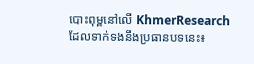បោះពុម្ពនៅលើ KhmerResearch ដែលទាក់ទងនឹងប្រធានបទនេះ៖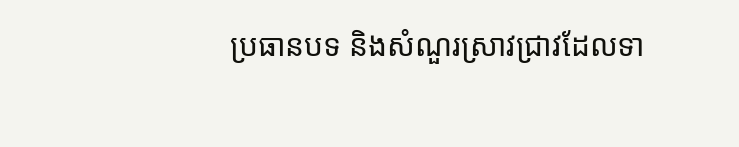ប្រធានបទ និងសំណួរស្រាវជ្រាវដែលទា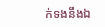ក់ទងនឹងឯ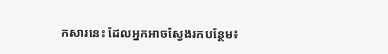កសារនេះ ដែលអ្នកអាចស្វែងរកបន្ថែម៖